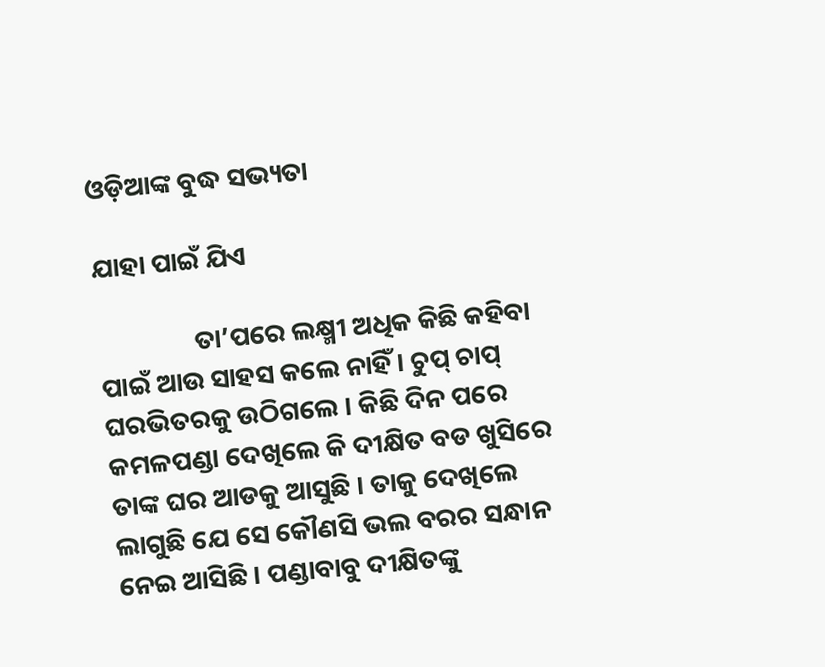ଓଡ଼ିଆଙ୍କ ବୁଦ୍ଧ ସଭ୍ୟତା

ଯାହା ପାଇଁ ଯିଏ

                ତା’ପରେ ଲକ୍ଷ୍ମୀ ଅଧିକ କିଛି କହିବା ପାଇଁ ଆଉ ସାହସ କଲେ ନାହିଁ । ଚୁପ୍ ଚାପ୍ ଘରଭିତରକୁ ଉଠିଗଲେ । କିଛି ଦିନ ପରେ କମଳପଣ୍ଡା ଦେଖିଲେ କି ଦୀକ୍ଷିତ ବଡ ଖୁସିରେ ତାଙ୍କ ଘର ଆଡକୁ ଆସୁଛି । ତାକୁ ଦେଖିଲେ ଲାଗୁଛି ଯେ ସେ କୌଣସି ଭଲ ବରର ସନ୍ଧାନ ନେଇ ଆସିଛି । ପଣ୍ଡାବାବୁ ଦୀକ୍ଷିତଙ୍କୁ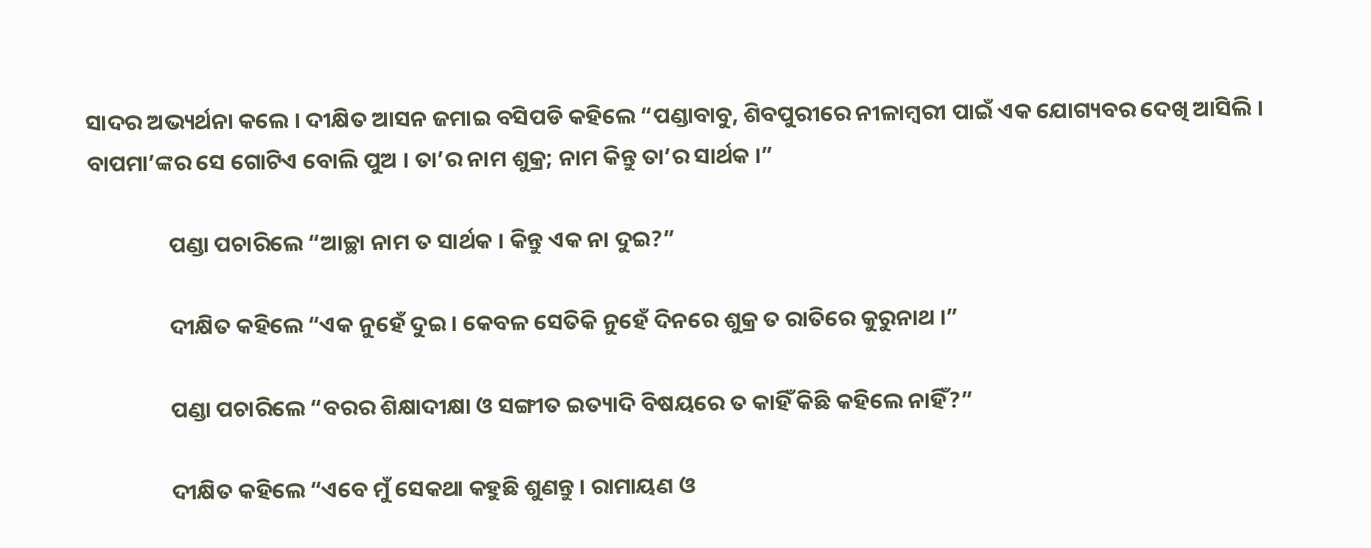ସାଦର ଅଭ୍ୟର୍ଥନା କଲେ । ଦୀକ୍ଷିତ ଆସନ ଜମାଇ ବସିପଡି କହିଲେ “ପଣ୍ଡାବାବୁ, ଶିବପୁରୀରେ ନୀଳାମ୍ବରୀ ପାଇଁ ଏକ ଯୋଗ୍ୟବର ଦେଖି ଆସିଲି । ବାପମା’ଙ୍କର ସେ ଗୋଟିଏ ବୋଲି ପୁଅ । ତା’ର ନାମ ଶୁକ୍ର; ନାମ କିନ୍ତୁ ତା’ର ସାର୍ଥକ ।”

                ପଣ୍ଡା ପଚାରିଲେ “ଆଚ୍ଛା ନାମ ତ ସାର୍ଥକ । କିନ୍ତୁ ଏକ ନା ଦୁଇ?”

                ଦୀକ୍ଷିତ କହିଲେ “ଏକ ନୁହେଁ ଦୁଇ । କେବଳ ସେତିକି ନୁହେଁ ଦିନରେ ଶୁକ୍ର ତ ରାତିରେ କୁରୁନାଥ ।”

                ପଣ୍ଡା ପଚାରିଲେ “ବରର ଶିକ୍ଷାଦୀକ୍ଷା ଓ ସଙ୍ଗୀତ ଇତ୍ୟାଦି ବିଷୟରେ ତ କାହିଁ କିଛି କହିଲେ ନାହିଁ?”

                ଦୀକ୍ଷିତ କହିଲେ “ଏବେ ମୁଁ ସେକଥା କହୁଛି ଶୁଣନ୍ତୁ । ରାମାୟଣ ଓ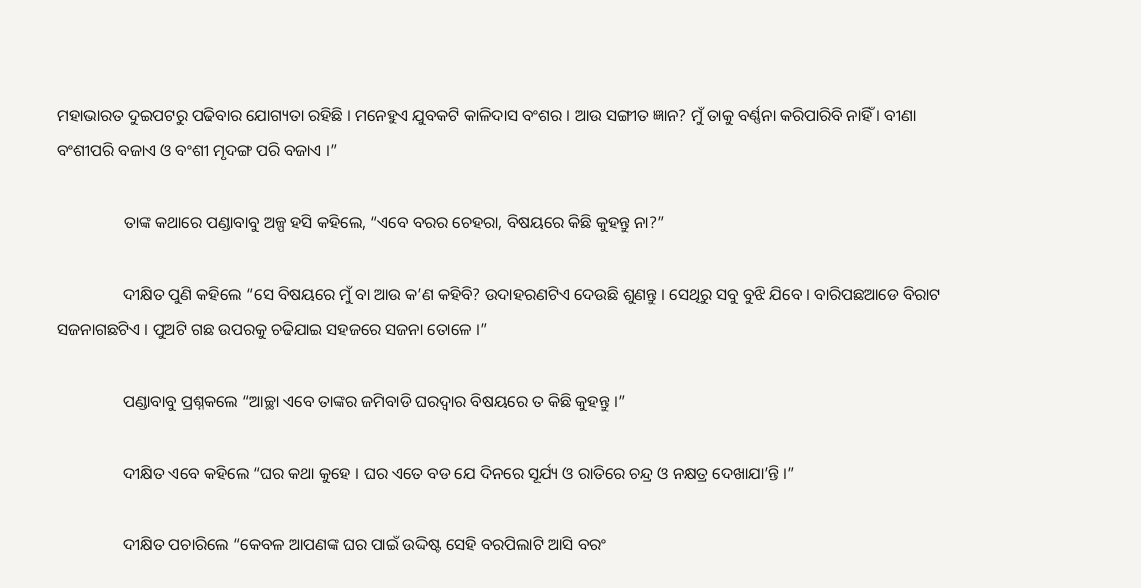ମହାଭାରତ ଦୁଇପଟରୁ ପଢିବାର ଯୋଗ୍ୟତା ରହିଛି । ମନେହୁଏ ଯୁବକଟି କାଳିଦାସ ବଂଶର । ଆଉ ସଙ୍ଗୀତ ଜ୍ଞାନ? ମୁଁ ତାକୁ ବର୍ଣ୍ଣନା କରିପାରିବି ନାହିଁ । ବୀଣା ବଂଶୀପରି ବଜାଏ ଓ ବଂଶୀ ମୃଦଙ୍ଗ ପରି ବଜାଏ ।”

                ତାଙ୍କ କଥାରେ ପଣ୍ଡାବାବୁ ଅଳ୍ପ ହସି କହିଲେ, “ଏବେ ବରର ଚେହରା, ବିଷୟରେ କିଛି କୁହନ୍ତୁ ନା?”

                ଦୀକ୍ଷିତ ପୁଣି କହିଲେ “ସେ ବିଷୟରେ ମୁଁ ବା ଆଉ କ’ଣ କହିବି? ଉଦାହରଣଟିଏ ଦେଉଛି ଶୁଣନ୍ତୁ । ସେଥିରୁ ସବୁ ବୁଝି ଯିବେ । ବାରିପଛଆଡେ ବିରାଟ ସଜନାଗଛଟିଏ । ପୁଅଟି ଗଛ ଉପରକୁ ଚଢିଯାଇ ସହଜରେ ସଜନା ତୋଳେ ।”

                ପଣ୍ଡାବାବୁ ପ୍ରଶ୍ନକଲେ “ଆଚ୍ଛା ଏବେ ତାଙ୍କର ଜମିବାଡି ଘରଦ୍ୱାର ବିଷୟରେ ତ କିଛି କୁହନ୍ତୁ ।”

                ଦୀକ୍ଷିତ ଏବେ କହିଲେ “ଘର କଥା କୁହେ । ଘର ଏତେ ବଡ ଯେ ଦିନରେ ସୂର୍ଯ୍ୟ ଓ ରାତିରେ ଚନ୍ଦ୍ର ଓ ନକ୍ଷତ୍ର ଦେଖାଯା’ନ୍ତି ।”

                ଦୀକ୍ଷିତ ପଚାରିଲେ “କେବଳ ଆପଣଙ୍କ ଘର ପାଇଁ ଉଦ୍ଦିଷ୍ଟ ସେହି ବରପିଲାଟି ଆସି ବରଂ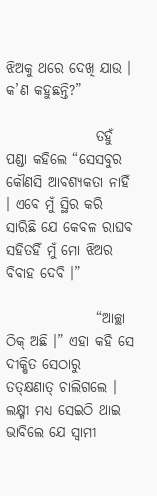ଝିଅକୁ ଥରେ ଦେଖି ଯାଉ । କ’ଣ କହୁଛନ୍ତି?”

                ତହୁଁ ପଣ୍ଡା କହିଲେ “ସେସବୁର କୌଣସି ଆବଶ୍ୟକତା ନାହିଁ । ଏବେ ମୁଁ ସ୍ଥିର କରି ସାରିଛି ଯେ କେବଳ ରାଘବ ସହିତହିଁ ମୁଁ ମୋ ଝିଅର ବିବାହ ଦେବି ।”

                “ଆଚ୍ଛା ଠିକ୍ ଅଛି ।” ଏହା କହି ସେ ଦୀକ୍ଷିତ ସେଠାରୁ ତତ୍କ୍ଷଣାତ୍ ଚାଲିଗଲେ । ଲକ୍ଷ୍ମୀ ମଧ୍ୟ ସେଇଠି ଥାଇ ଭାବିଲେ ଯେ ସ୍ୱାମୀ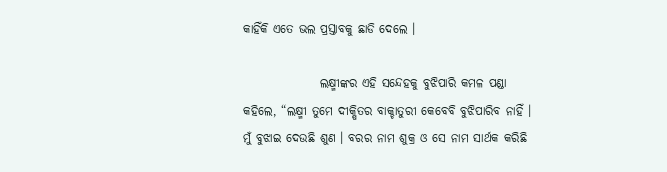କାହିଁକି ଏତେ ଭଲ ପ୍ରସ୍ତାବକୁ ଛାଡି ଦେଲେ ।

                ଲକ୍ଷ୍ମୀଙ୍କର ଏହି ସନ୍ଦେହକୁ ବୁଝିପାରି କମଳ ପଣ୍ଡା କହିଲେ, “ଲକ୍ଷ୍ମୀ ତୁମେ ଦୀକ୍ଷିତର ବାକ୍ଚାତୁରୀ କେବେବି ବୁଝିପାରିବ ନାହିଁ । ମୁଁ ବୁଝାଇ ଦେଉଛି ଶୁଣ । ବରର ନାମ ଶୁକ୍ର ଓ ସେ ନାମ ସାର୍ଥକ କରିଛି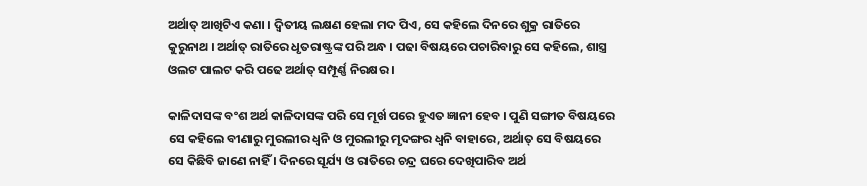ଅର୍ଥାତ୍ ଆଖିଟିଏ କଣା । ଦ୍ୱିତୀୟ ଲକ୍ଷଣ ହେଲା ମଦ ପିଏ, ସେ କହିଲେ ଦିନରେ ଶୁକ୍ର ରାତିରେ କୁରୁନାଥ । ଅର୍ଥାତ୍ ରାତିରେ ଧୃତରାଷ୍ଟ୍ରଙ୍କ ପରି ଅନ୍ଧ । ପଢା ବିଷୟରେ ପଚାରିବାରୁ ସେ କହିଲେ, ଶାସ୍ତ୍ର ଓଲଟ ପାଲଟ କରି ପଢେ ଅର୍ଥାତ୍ ସମ୍ପୂର୍ଣ୍ଣ ନିରକ୍ଷର ।

କାଳିଦାସଙ୍କ ବଂଶ ଅର୍ଥ କାଳିଦାସଙ୍କ ପରି ସେ ମୂର୍ଖ ପରେ ହୁଏତ ଜ୍ଞାନୀ ହେବ । ପୁଣି ସଙ୍ଗୀତ ବିଷୟରେ ସେ କହିଲେ ବୀଣାରୁ ମୁରଲୀର ଧ୍ୱନି ଓ ମୁରଲୀରୁ ମୃଦଙ୍ଗର ଧ୍ୱନି ବାହାରେ, ଅର୍ଥାତ୍ ସେ ବିଷୟରେ ସେ କିଛିବି ଜାଣେ ନାହିଁ । ଦିନରେ ସୂର୍ଯ୍ୟ ଓ ରାତିରେ ଚନ୍ଦ୍ର ଘରେ ଦେଖିପାରିବ ଅର୍ଥ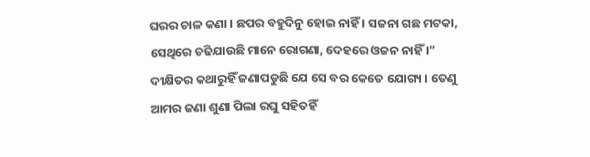ଘରର ଚାଳ କଣା । ଛପର ବହୁଦିନୁ ହୋଇ ନାହିଁ । ସଜନା ଗଛ ମଟକା, ସେଥିରେ ଚଢିଯାଉଛି ମାନେ ରୋଗଣା, ଦେହରେ ଓଜନ ନାହିଁ ।” ଦୀକ୍ଷିତର କଥାରୁହିଁ ଜଣାପଡୁଛି ଯେ ସେ ବର କେତେ ଯୋଗ୍ୟ । ତେଣୁ ଆମର ଜଣା ଶୁଣା ପିଲା ରଘୁ ସହିତହିଁ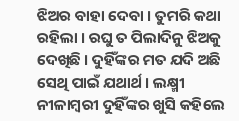ଝିଅର ବାହା ଦେବା । ତୁମରି କଥା ରହିଲା । ରଘୁ ତ ପିଲାଦିନୁ ଝିଅକୁ ଦେଖିଛି । ଦୁହିଁଙ୍କର ମତ ଯଦି ଅଛି ସେଥି ପାଇଁ ଯଥାର୍ଥ । ଲକ୍ଷ୍ମୀ ନୀଳାମ୍ବରୀ ଦୁହିଁଙ୍କର ଖୁସି କହିଲେ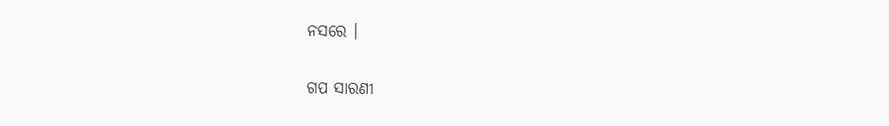ନସରେ ।


ଗପ ସାରଣୀ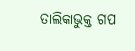ତାଲିକାଭୁକ୍ତ ଗପ